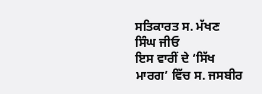ਸਤਿਕਾਰਤ ਸ. ਮੱਖਣ ਸਿੰਘ ਜੀਓ
ਇਸ ਵਾਰੀਂ ਦੇ ‘ਸਿੱਖ ਮਾਰਗ’ ਵਿੱਚ ਸ. ਜਸਬੀਰ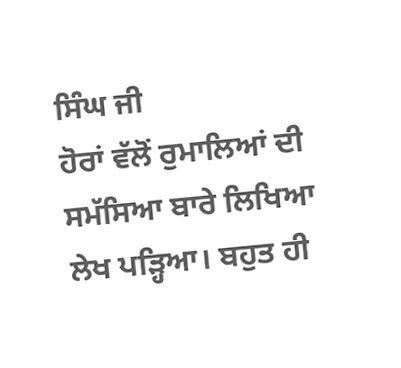ਸਿੰਘ ਜੀ
ਹੋਰਾਂ ਵੱਲੋਂ ਰੁਮਾਲਿਆਂ ਦੀ ਸਮੱਸਿਆ ਬਾਰੇ ਲਿਖਿਆ ਲੇਖ ਪੜ੍ਹਿਆ। ਬਹੁਤ ਹੀ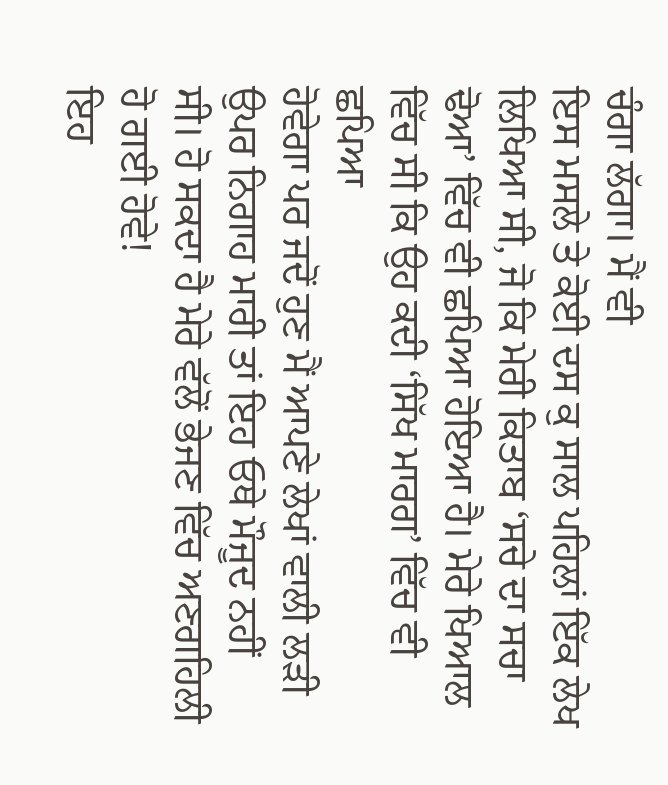ਚੰਗਾ ਲੱਗਾ। ਮੈਂ ਵੀ
ਇਸ ਮਸਲੇ ਤੇ ਕੋਈ ਦਸ ਕੁ ਸਾਲ ਪਹਿਲਾਂ ਇੱਕ ਲੇਖ ਲਿਖਿਆ ਸੀ, ਜੋ ਕਿ ਮੇਰੀ ਕਿਤਾਬ ‘ਸਚੇ ਦਾ ਸਚਾ
ਢੋਆ’ ਵਿੱਚ ਵੀ ਛਪਿਆ ਹੋਇਆ ਹੈ। ਮੇਰੇ ਖਿਆਲ ਵਿੱਚ ਸੀ ਕਿ ਉਹ ਕਦੀ ‘ਸਿੱਖ ਮਾਰਗ’ ਵਿੱਚ ਵੀ ਛਪਿਆ
ਹੋਵੇਗਾ ਪਰ ਜਦੋਂ ਹੁਣ ਮੈਂ ਆਪਣੇ ਲੇਖਾਂ ਵਾਲੀ ਲੜੀ ਉਪਰ ਨਿਗਾਹ ਮਾਰੀ ਤਾਂ ਇਹ ਓਥੇ ਮੌਜੂਦ ਨਹੀਂ
ਸੀ। ਹੋ ਸਕਦਾ ਹੈ ਮੇਰੇ ਵੱਲੋਂ ਭੇਜਣ ਵਿੱਚ ਅਣਗਹਿਲੀ ਹੋ ਗਈ ਹੋਵੇ!
ਇਹ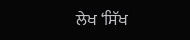ਲੇਖ ‘ਸਿੱਖ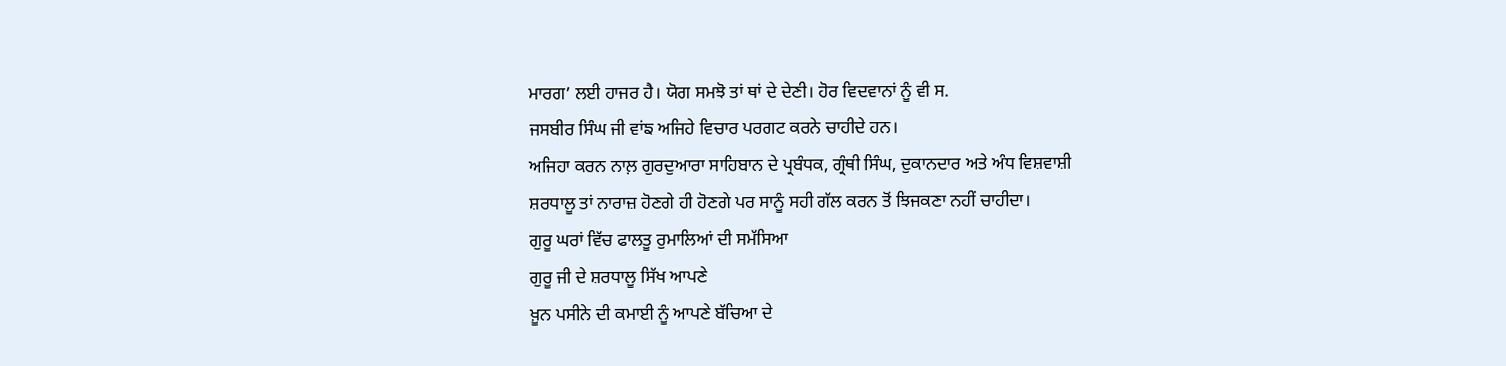ਮਾਰਗ’ ਲਈ ਹਾਜਰ ਹੈ। ਯੋਗ ਸਮਝੋ ਤਾਂ ਥਾਂ ਦੇ ਦੇਣੀ। ਹੋਰ ਵਿਦਵਾਨਾਂ ਨੂੰ ਵੀ ਸ.
ਜਸਬੀਰ ਸਿੰਘ ਜੀ ਵਾਂਙ ਅਜਿਹੇ ਵਿਚਾਰ ਪਰਗਟ ਕਰਨੇ ਚਾਹੀਦੇ ਹਨ।
ਅਜਿਹਾ ਕਰਨ ਨਾਲ਼ ਗੁਰਦੁਆਰਾ ਸਾਹਿਬਾਨ ਦੇ ਪ੍ਰਬੰਧਕ, ਗ੍ਰੰਥੀ ਸਿੰਘ, ਦੁਕਾਨਦਾਰ ਅਤੇ ਅੰਧ ਵਿਸ਼ਵਾਸ਼ੀ
ਸ਼ਰਧਾਲੂ ਤਾਂ ਨਾਰਾਜ਼ ਹੋਣਗੇ ਹੀ ਹੋਣਗੇ ਪਰ ਸਾਨੂੰ ਸਹੀ ਗੱਲ ਕਰਨ ਤੋਂ ਝਿਜਕਣਾ ਨਹੀਂ ਚਾਹੀਦਾ।
ਗੁਰੂ ਘਰਾਂ ਵਿੱਚ ਫਾਲਤੂ ਰੁਮਾਲਿਆਂ ਦੀ ਸਮੱਸਿਆ
ਗੁਰੂ ਜੀ ਦੇ ਸ਼ਰਧਾਲੂ ਸਿੱਖ ਆਪਣੇ
ਖ਼ੂਨ ਪਸੀਨੇ ਦੀ ਕਮਾਈ ਨੂੰ ਆਪਣੇ ਬੱਚਿਆ ਦੇ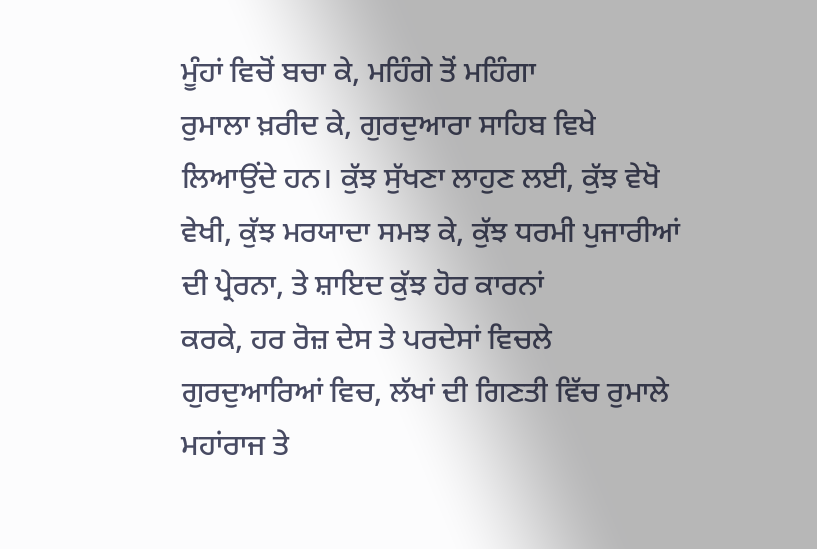ਮੂੰਹਾਂ ਵਿਚੋਂ ਬਚਾ ਕੇ, ਮਹਿੰਗੇ ਤੋਂ ਮਹਿੰਗਾ
ਰੁਮਾਲਾ ਖ਼ਰੀਦ ਕੇ, ਗੁਰਦੁਆਰਾ ਸਾਹਿਬ ਵਿਖੇ ਲਿਆਉਂਦੇ ਹਨ। ਕੁੱਝ ਸੁੱਖਣਾ ਲਾਹੁਣ ਲਈ, ਕੁੱਝ ਵੇਖੋ
ਵੇਖੀ, ਕੁੱਝ ਮਰਯਾਦਾ ਸਮਝ ਕੇ, ਕੁੱਝ ਧਰਮੀ ਪੁਜਾਰੀਆਂ ਦੀ ਪ੍ਰੇਰਨਾ, ਤੇ ਸ਼ਾਇਦ ਕੁੱਝ ਹੋਰ ਕਾਰਨਾਂ
ਕਰਕੇ, ਹਰ ਰੋਜ਼ ਦੇਸ ਤੇ ਪਰਦੇਸਾਂ ਵਿਚਲੇ ਗੁਰਦੁਆਰਿਆਂ ਵਿਚ, ਲੱਖਾਂ ਦੀ ਗਿਣਤੀ ਵਿੱਚ ਰੁਮਾਲੇ
ਮਹਾਂਰਾਜ ਤੇ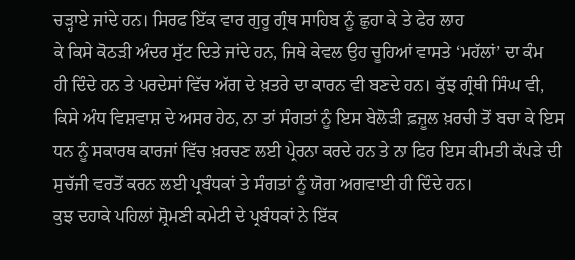ਚੜ੍ਹਾਏ ਜਾਂਦੇ ਹਨ। ਸਿਰਫ ਇੱਕ ਵਾਰ ਗੁਰੂ ਗ੍ਰੰਥ ਸਾਹਿਬ ਨੂੰ ਛੁਹਾ ਕੇ ਤੇ ਫੇਰ ਲਾਹ
ਕੇ ਕਿਸੇ ਕੋਠੜੀ ਅੰਦਰ ਸੁੱਟ ਦਿਤੇ ਜਾਂਦੇ ਹਨ, ਜਿਥੇ ਕੇਵਲ ਉਹ ਚੂਹਿਆਂ ਵਾਸਤੇ ‘ਮਹੱਲਾਂ’ ਦਾ ਕੰਮ
ਹੀ ਦਿੰਦੇ ਹਨ ਤੇ ਪਰਦੇਸਾਂ ਵਿੱਚ ਅੱਗ ਦੇ ਖ਼ਤਰੇ ਦਾ ਕਾਰਨ ਵੀ ਬਣਦੇ ਹਨ। ਕੁੱਝ ਗ੍ਰੰਥੀ ਸਿੰਘ ਵੀ,
ਕਿਸੇ ਅੰਧ ਵਿਸ਼ਵਾਸ਼ ਦੇ ਅਸਰ ਹੇਠ, ਨਾ ਤਾਂ ਸੰਗਤਾਂ ਨੂੰ ਇਸ ਬੇਲੋੜੀ ਫ਼ਜ਼ੂਲ ਖ਼ਰਚੀ ਤੋਂ ਬਚਾ ਕੇ ਇਸ
ਧਨ ਨੂੰ ਸਕਾਰਥ ਕਾਰਜਾਂ ਵਿੱਚ ਖ਼ਰਚਣ ਲਈ ਪ੍ਰੇਰਨਾ ਕਰਦੇ ਹਨ ਤੇ ਨਾ ਫਿਰ ਇਸ ਕੀਮਤੀ ਕੱਪੜੇ ਦੀ
ਸੁਚੱਜੀ ਵਰਤੋਂ ਕਰਨ ਲਈ ਪ੍ਰਬੰਧਕਾਂ ਤੇ ਸੰਗਤਾਂ ਨੂੰ ਯੋਗ ਅਗਵਾਈ ਹੀ ਦਿੰਦੇ ਹਨ।
ਕੁਝ ਦਹਾਕੇ ਪਹਿਲਾਂ ਸ਼੍ਰੋਮਣੀ ਕਮੇਟੀ ਦੇ ਪ੍ਰਬੰਧਕਾਂ ਨੇ ਇੱਕ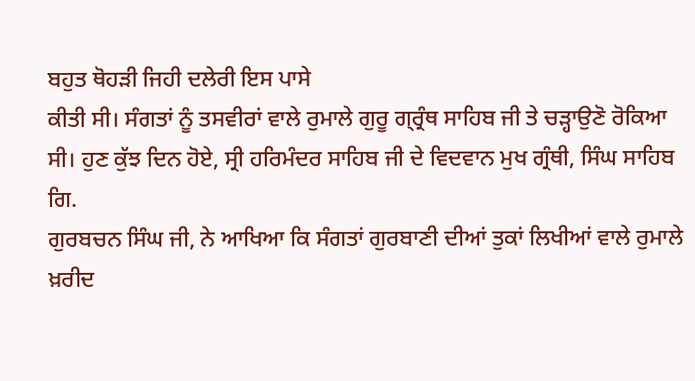ਬਹੁਤ ਥੋਹੜੀ ਜਿਹੀ ਦਲੇਰੀ ਇਸ ਪਾਸੇ
ਕੀਤੀ ਸੀ। ਸੰਗਤਾਂ ਨੂੰ ਤਸਵੀਰਾਂ ਵਾਲੇ ਰੁਮਾਲੇ ਗੁਰੂ ਗ੍ਰ੍ਰੰਥ ਸਾਹਿਬ ਜੀ ਤੇ ਚੜ੍ਹਾਉਣੋ ਰੋਕਿਆ
ਸੀ। ਹੁਣ ਕੁੱਝ ਦਿਨ ਹੋਏ, ਸ੍ਰੀ ਹਰਿਮੰਦਰ ਸਾਹਿਬ ਜੀ ਦੇ ਵਿਦਵਾਨ ਮੁਖ ਗ੍ਰੰਥੀ, ਸਿੰਘ ਸਾਹਿਬ ਗਿ.
ਗੁਰਬਚਨ ਸਿੰਘ ਜੀ, ਨੇ ਆਖਿਆ ਕਿ ਸੰਗਤਾਂ ਗੁਰਬਾਣੀ ਦੀਆਂ ਤੁਕਾਂ ਲਿਖੀਆਂ ਵਾਲੇ ਰੁਮਾਲੇ ਖ਼ਰੀਦ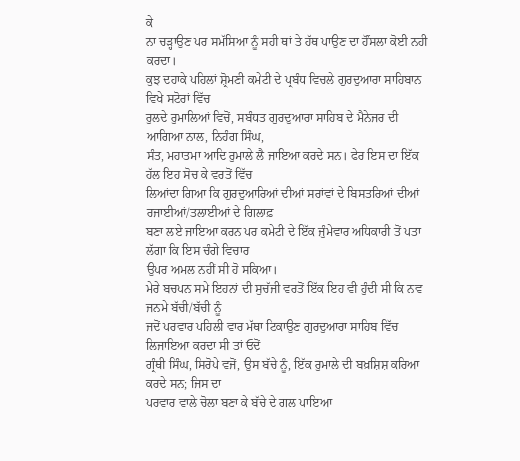ਕੇ
ਨਾ ਚੜ੍ਹਾਉਣ ਪਰ ਸਮੱਸਿਆ ਨੂੰ ਸਹੀ ਥਾਂ ਤੇ ਹੱਥ ਪਾਉਣ ਦਾ ਹੌਂਸਲਾ ਕੋਈ ਨਹੀ ਕਰਦਾ।
ਕੁਝ ਦਹਾਕੇ ਪਹਿਲਾਂ ਸ਼੍ਰੋਮਣੀ ਕਮੇਟੀ ਦੇ ਪ੍ਰਬੰਧ ਵਿਚਲੇ ਗੁਰਦੁਆਰਾ ਸਾਹਿਬਾਨ ਵਿਖੇ ਸਟੋਰਾਂ ਵਿੱਚ
ਰੁਲਦੇ ਰੁਮਾਲਿਆਂ ਵਿਚੋਂ, ਸਬੰਧਤ ਗੁਰਦੁਆਰਾ ਸਾਹਿਬ ਦੇ ਮੈਨੇਜਰ ਦੀ ਆਗਿਆ ਨਾਲ, ਨਿਹੰਗ ਸਿੰਘ,
ਸੰਤ, ਮਹਾਤਮਾ ਆਦਿ ਰੁਮਾਲੇ ਲੈ ਜਾਇਆ ਕਰਦੇ ਸਨ। ਫੇਰ ਇਸ ਦਾ ਇੱਕ ਹੱਲ ਇਹ ਸੋਚ ਕੇ ਵਰਤੋਂ ਵਿੱਚ
ਲਿਆਂਦਾ ਗਿਆ ਕਿ ਗੁਰਦੁਆਰਿਆਂ ਦੀਆਂ ਸਰਾਂਵਾਂ ਦੇ ਬਿਸਤਰਿਆਂ ਦੀਆਂ ਰਜਾਈਆਂ/ਤਲਾਈਆਂ ਦੇ ਗਿਲਾਫ਼
ਬਣਾ ਲਏ ਜਾਇਆ ਕਰਨ ਪਰ ਕਮੇਟੀ ਦੇ ਇੱਕ ਜੁੰਮੇਵਾਰ ਅਧਿਕਾਰੀ ਤੋਂ ਪਤਾ ਲੱਗਾ ਕਿ ਇਸ ਚੰਗੇ ਵਿਚਾਰ
ਉਪਰ ਅਮਲ ਨਹੀਂ ਸੀ ਹੋ ਸਕਿਆ।
ਮੇਰੇ ਬਚਪਨ ਸਮੇ ਇਹਨਾਂ ਦੀ ਸੁਚੱਜੀ ਵਰਤੋਂ ਇੱਕ ਇਹ ਵੀ ਹੁੰਦੀ ਸੀ ਕਿ ਨਵ ਜਨਮੇ ਬੱਚੀ/ਬੱਚੀ ਨੂੰ
ਜਦੋਂ ਪਰਵਾਰ ਪਹਿਲੀ ਵਾਰ ਮੱਥਾ ਟਿਕਾਉਣ ਗੁਰਦੁਆਰਾ ਸਾਹਿਬ ਵਿੱਚ ਲਿਜਾਇਆ ਕਰਦਾ ਸੀ ਤਾਂ ਓਦੋਂ
ਗ੍ਰੰਥੀ ਸਿੰਘ, ਸਿਰੋਪੇ ਵਜੋਂ, ਉਸ ਬੱਚੇ ਨੂੰ, ਇੱਕ ਰੁਮਾਲੇ ਦੀ ਬਖ਼ਸ਼ਿਸ਼ ਕਰਿਆ ਕਰਦੇ ਸਨ; ਜਿਸ ਦਾ
ਪਰਵਾਰ ਵਾਲੇ ਚੋਲਾ ਬਣਾ ਕੇ ਬੱਚੇ ਦੇ ਗਲ ਪਾਇਆ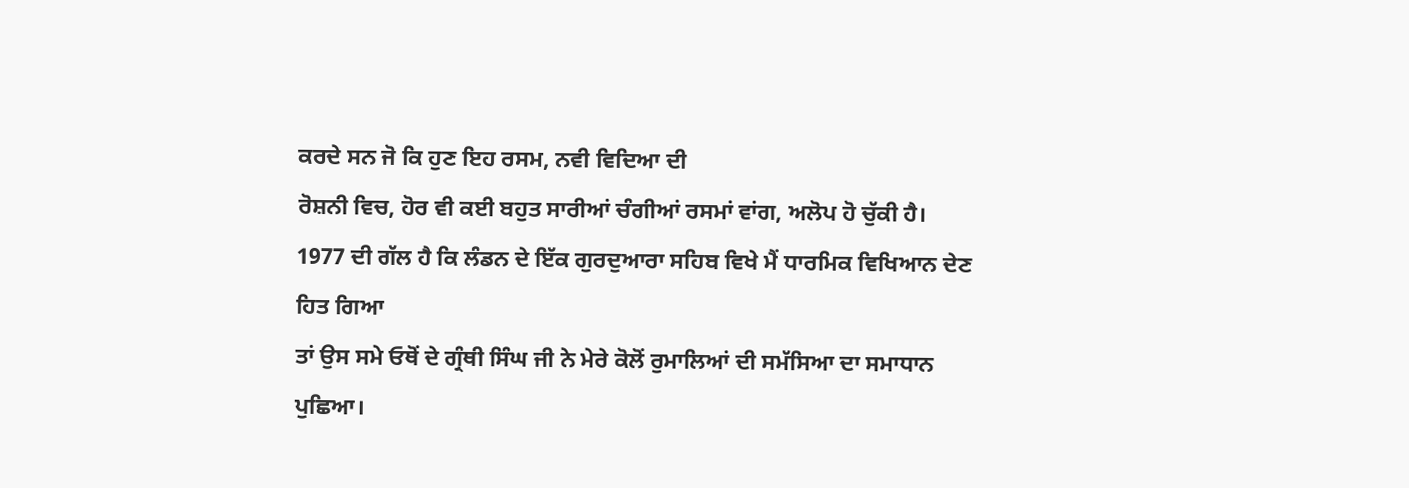ਕਰਦੇ ਸਨ ਜੋ ਕਿ ਹੁਣ ਇਹ ਰਸਮ, ਨਵੀ ਵਿਦਿਆ ਦੀ
ਰੋਸ਼ਨੀ ਵਿਚ, ਹੋਰ ਵੀ ਕਈ ਬਹੁਤ ਸਾਰੀਆਂ ਚੰਗੀਆਂ ਰਸਮਾਂ ਵਾਂਗ, ਅਲੋਪ ਹੋ ਚੁੱਕੀ ਹੈ।
1977 ਦੀ ਗੱਲ ਹੈ ਕਿ ਲੰਡਨ ਦੇ ਇੱਕ ਗੁਰਦੁਆਰਾ ਸਹਿਬ ਵਿਖੇ ਮੈਂ ਧਾਰਮਿਕ ਵਿਖਿਆਨ ਦੇਣ ਹਿਤ ਗਿਆ
ਤਾਂ ਉਸ ਸਮੇ ਓਥੋਂ ਦੇ ਗ੍ਰੰਥੀ ਸਿੰਘ ਜੀ ਨੇ ਮੇਰੇ ਕੋਲੋਂ ਰੁਮਾਲਿਆਂ ਦੀ ਸਮੱਸਿਆ ਦਾ ਸਮਾਧਾਨ
ਪੁਛਿਆ।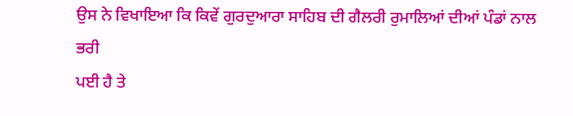ਉਸ ਨੇ ਵਿਖਾਇਆ ਕਿ ਕਿਵੇਂ ਗੁਰਦੁਆਰਾ ਸਾਹਿਬ ਦੀ ਗੈਲਰੀ ਰੁਮਾਲਿਆਂ ਦੀਆਂ ਪੰਡਾਂ ਨਾਲ ਭਰੀ
ਪਈ ਹੈ ਤੇ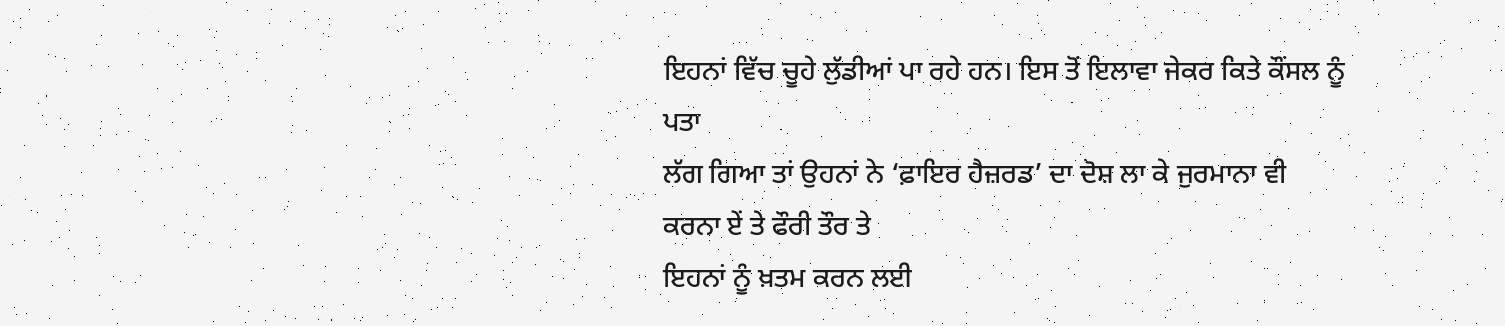ਇਹਨਾਂ ਵਿੱਚ ਚੂਹੇ ਲੁੱਡੀਆਂ ਪਾ ਰਹੇ ਹਨ। ਇਸ ਤੋਂ ਇਲਾਵਾ ਜੇਕਰ ਕਿਤੇ ਕੌਂਸਲ ਨੂੰ ਪਤਾ
ਲੱਗ ਗਿਆ ਤਾਂ ਉਹਨਾਂ ਨੇ ‘ਫ਼ਾਇਰ ਹੈਜ਼ਰਡ’ ਦਾ ਦੋਸ਼ ਲਾ ਕੇ ਜੁਰਮਾਨਾ ਵੀ ਕਰਨਾ ਏਂ ਤੇ ਫੌਰੀ ਤੌਰ ਤੇ
ਇਹਨਾਂ ਨੂੰ ਖ਼ਤਮ ਕਰਨ ਲਈ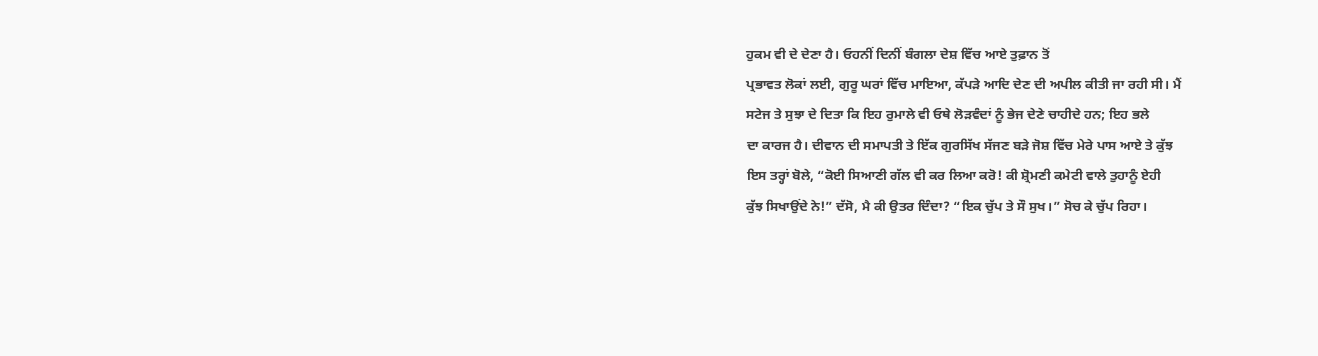ਹੁਕਮ ਵੀ ਦੇ ਦੇਣਾ ਹੈ। ਓਹਨੀਂ ਦਿਨੀਂ ਬੰਗਲਾ ਦੇਸ਼ ਵਿੱਚ ਆਏ ਤੁਫ਼ਾਨ ਤੋਂ
ਪ੍ਰਭਾਵਤ ਲੋਕਾਂ ਲਈ, ਗੁਰੂ ਘਰਾਂ ਵਿੱਚ ਮਾਇਆ, ਕੱਪੜੇ ਆਦਿ ਦੇਣ ਦੀ ਅਪੀਲ ਕੀਤੀ ਜਾ ਰਹੀ ਸੀ। ਮੈਂ
ਸਟੇਜ ਤੇ ਸੁਝਾ ਦੇ ਦਿਤਾ ਕਿ ਇਹ ਰੁਮਾਲੇ ਵੀ ਓਥੇ ਲੋੜਵੰਦਾਂ ਨੂੰ ਭੇਜ ਦੇਣੇ ਚਾਹੀਦੇ ਹਨ; ਇਹ ਭਲੇ
ਦਾ ਕਾਰਜ ਹੈ। ਦੀਵਾਨ ਦੀ ਸਮਾਪਤੀ ਤੇ ਇੱਕ ਗੁਰਸਿੱਖ ਸੱਜਣ ਬੜੇ ਜੋਸ਼ ਵਿੱਚ ਮੇਰੇ ਪਾਸ ਆਏ ਤੇ ਕੁੱਝ
ਇਸ ਤਰ੍ਹਾਂ ਬੋਲੇ, “ਕੋਈ ਸਿਆਣੀ ਗੱਲ ਵੀ ਕਰ ਲਿਆ ਕਰੋ! ਕੀ ਸ਼੍ਰੋਮਣੀ ਕਮੇਟੀ ਵਾਲੇ ਤੁਹਾਨੂੰ ਏਹੀ
ਕੁੱਝ ਸਿਖਾਉਂਦੇ ਨੇ!” ਦੱਸੋ, ਮੈ ਕੀ ਉਤਰ ਦਿੰਦਾ? “ਇਕ ਚੁੱਪ ਤੇ ਸੌ ਸੁਖ।” ਸੋਚ ਕੇ ਚੁੱਪ ਰਿਹਾ।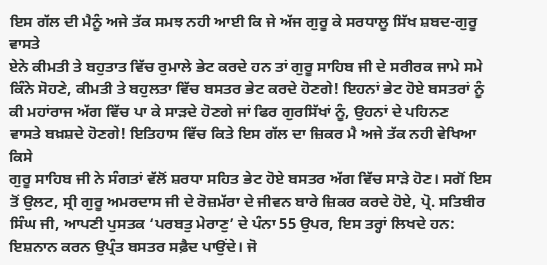ਇਸ ਗੱਲ ਦੀ ਮੈਨੂੰ ਅਜੇ ਤੱਕ ਸਮਝ ਨਹੀ ਆਈ ਕਿ ਜੇ ਅੱਜ ਗੁਰੂ ਕੇ ਸਰਧਾਲੂ ਸਿੱਖ ਸ਼ਬਦ-ਗੁਰੂ ਵਾਸਤੇ
ਏਨੇ ਕੀਮਤੀ ਤੇ ਬਹੁਤਾਤ ਵਿੱਚ ਰੁਮਾਲੇ ਭੇਟ ਕਰਦੇ ਹਨ ਤਾਂ ਗੁਰੂ ਸਾਹਿਬ ਜੀ ਦੇ ਸਰੀਰਕ ਜਾਮੇ ਸਮੇ
ਕਿੰਨੇ ਸੋਹਣੇ, ਕੀਮਤੀ ਤੇ ਬਹੁਲਤਾ ਵਿੱਚ ਬਸਤਰ ਭੇਟ ਕਰਦੇ ਹੋਣਗੇ! ਇਹਨਾਂ ਭੇਟ ਹੋਏ ਬਸਤਰਾਂ ਨੂੰ
ਕੀ ਮਹਾਂਰਾਜ ਅੱਗ ਵਿੱਚ ਪਾ ਕੇ ਸਾੜਦੇ ਹੋਣਗੇ ਜਾਂ ਫਿਰ ਗੁਰਸਿੱਖਾਂ ਨੂੰ, ਉਹਨਾਂ ਦੇ ਪਹਿਨਣ
ਵਾਸਤੇ ਬਖ਼ਸ਼ਦੇ ਹੋਣਗੇ! ਇਤਿਹਾਸ ਵਿੱਚ ਕਿਤੇ ਇਸ ਗੱਲ ਦਾ ਜ਼ਿਕਰ ਮੈ ਅਜੇ ਤੱਕ ਨਹੀ ਵੇਖਿਆ ਕਿਸੇ
ਗੁਰੂ ਸਾਹਿਬ ਜੀ ਨੇ ਸੰਗਤਾਂ ਵੱਲੋਂ ਸ਼ਰਧਾ ਸਹਿਤ ਭੇਟ ਹੋਏ ਬਸਤਰ ਅੱਗ ਵਿੱਚ ਸਾੜੇ ਹੋਣ। ਸਗੋਂ ਇਸ
ਤੋਂ ਉਲਟ, ਸ੍ਰੀ ਗੁਰੂ ਅਮਰਦਾਸ ਜੀ ਦੇ ਰੋਜ਼ਮੱਰਾ ਦੇ ਜੀਵਨ ਬਾਰੇ ਜ਼ਿਕਰ ਕਰਦੇ ਹੋਏ, ਪ੍ਰੋ. ਸਤਿਬੀਰ
ਸਿੰਘ ਜੀ, ਆਪਣੀ ਪੁਸਤਕ ‘ਪਰਬਤੁ ਮੇਰਾਣੁ’ ਦੇ ਪੰਨਾ 55 ਉਪਰ, ਇਸ ਤਰ੍ਹਾਂ ਲਿਖਦੇ ਹਨ:
ਇਸ਼ਨਾਨ ਕਰਨ ਉਪ੍ਰੰਤ ਬਸਤਰ ਸਫ਼ੈਦ ਪਾਉਂਦੇ। ਜੋ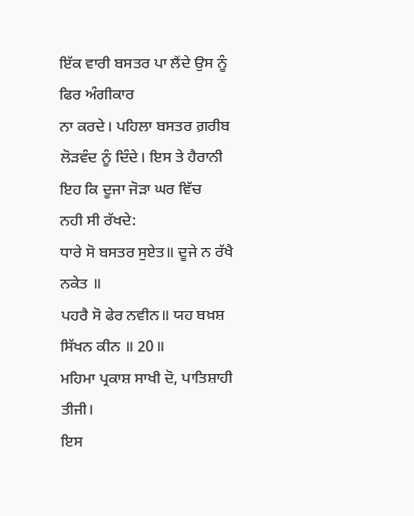ਇੱਕ ਵਾਰੀ ਬਸਤਰ ਪਾ ਲੈਂਦੇ ਉਸ ਨੂੰ ਫਿਰ ਅੰਗੀਕਾਰ
ਨਾ ਕਰਦੇ। ਪਹਿਲਾ ਬਸਤਰ ਗ਼ਰੀਬ ਲੋੜਵੰਦ ਨੂੰ ਦਿੰਦੇ। ਇਸ ਤੇ ਹੈਰਾਨੀ ਇਹ ਕਿ ਦੂਜਾ ਜੋੜਾ ਘਰ ਵਿੱਚ
ਨਹੀ ਸੀ ਰੱਖਦੇ:
ਧਾਰੇ ਸੋ ਬਸਤਰ ਸੁਏਤ॥ ਦੂਜੇ ਨ ਰੱਖੈ ਨਕੇਤ ॥
ਪਹਰੈ ਸੋ ਫੇਰ ਨਵੀਨ॥ ਯਹ ਬਖ਼ਸ਼ ਸਿੱਖਨ ਕੀਨ ॥ 20॥
ਮਹਿਮਾ ਪ੍ਰਕਾਸ਼ ਸਾਖੀ ਦੋ, ਪਾਤਿਸ਼ਾਹੀ ਤੀਜੀ।
ਇਸ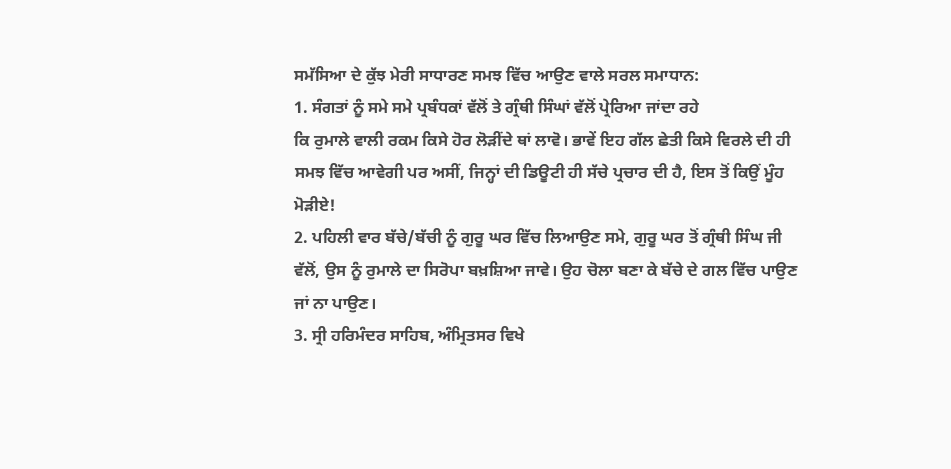ਸਮੱਸਿਆ ਦੇ ਕੁੱਝ ਮੇਰੀ ਸਾਧਾਰਣ ਸਮਝ ਵਿੱਚ ਆਉਣ ਵਾਲੇ ਸਰਲ ਸਮਾਧਾਨ:
1. ਸੰਗਤਾਂ ਨੂੰ ਸਮੇ ਸਮੇ ਪ੍ਰਬੰਧਕਾਂ ਵੱਲੋਂ ਤੇ ਗ੍ਰੰਥੀ ਸਿੰਘਾਂ ਵੱਲੋਂ ਪ੍ਰੇਰਿਆ ਜਾਂਦਾ ਰਹੇ
ਕਿ ਰੁਮਾਲੇ ਵਾਲੀ ਰਕਮ ਕਿਸੇ ਹੋਰ ਲੋੜੀਂਦੇ ਥਾਂ ਲਾਵੋ। ਭਾਵੇਂ ਇਹ ਗੱਲ ਛੇਤੀ ਕਿਸੇ ਵਿਰਲੇ ਦੀ ਹੀ
ਸਮਝ ਵਿੱਚ ਆਵੇਗੀ ਪਰ ਅਸੀਂ, ਜਿਨ੍ਹਾਂ ਦੀ ਡਿਊਟੀ ਹੀ ਸੱਚੇ ਪ੍ਰਚਾਰ ਦੀ ਹੈ, ਇਸ ਤੋਂ ਕਿਉਂ ਮੂੰਹ
ਮੋੜੀਏ!
2. ਪਹਿਲੀ ਵਾਰ ਬੱਚੇ/ਬੱਚੀ ਨੂੰ ਗੁਰੂ ਘਰ ਵਿੱਚ ਲਿਆਉਣ ਸਮੇ, ਗੁਰੂ ਘਰ ਤੋਂ ਗ੍ਰੰਥੀ ਸਿੰਘ ਜੀ
ਵੱਲੋਂ, ਉਸ ਨੂੰ ਰੁਮਾਲੇ ਦਾ ਸਿਰੋਪਾ ਬਖ਼ਸ਼ਿਆ ਜਾਵੇ। ਉਹ ਚੋਲਾ ਬਣਾ ਕੇ ਬੱਚੇ ਦੇ ਗਲ ਵਿੱਚ ਪਾਉਣ
ਜਾਂ ਨਾ ਪਾਉਣ।
3. ਸ੍ਰੀ ਹਰਿਮੰਦਰ ਸਾਹਿਬ, ਅੰਮ੍ਰਿਤਸਰ ਵਿਖੇ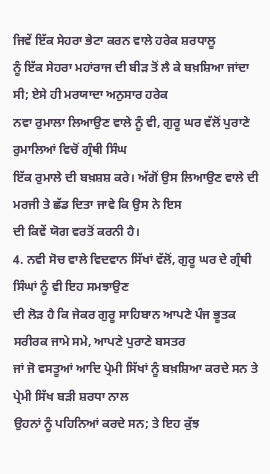ਜਿਵੇਂ ਇੱਕ ਸੇਹਰਾ ਭੇਟਾ ਕਰਨ ਵਾਲੇ ਹਰੇਕ ਸ਼ਰਧਾਲੂ
ਨੂੰ ਇੱਕ ਸੇਹਰਾ ਮਹਾਂਰਾਜ ਦੀ ਬੀੜ ਤੋਂ ਲੈ ਕੇ ਬਖ਼ਸ਼ਿਆ ਜਾਂਦਾ ਸੀ; ਏਸੇ ਹੀ ਮਰਯਾਦਾ ਅਨੁਸਾਰ ਹਰੇਕ
ਨਵਾ ਰੁਮਾਲਾ ਲਿਆਉਣ ਵਾਲੇ ਨੂੰ ਵੀ, ਗੁਰੂ ਘਰ ਵੱਲੋਂ ਪੁਰਾਣੇ ਰੁਮਾਲਿਆਂ ਵਿਚੋਂ ਗ੍ਰੰਥੀ ਸਿੰਘ
ਇੱਕ ਰੁਮਾਲੇ ਦੀ ਬਖ਼ਸ਼ਸ਼ ਕਰੇ। ਅੱਗੋਂ ਉਸ ਲਿਆਉਣ ਵਾਲੇ ਦੀ ਮਰਜੀ ਤੇ ਛੱਡ ਦਿਤਾ ਜਾਵੇ ਕਿ ਉਸ ਨੇ ਇਸ
ਦੀ ਕਿਵੇਂ ਯੋਗ ਵਰਤੋਂ ਕਰਨੀ ਹੈ।
4. ਨਵੀ ਸੋਚ ਵਾਲੇ ਵਿਦਵਾਨ ਸਿੱਖਾਂ ਵੱਲੋਂ, ਗੁਰੂ ਘਰ ਦੇ ਗ੍ਰੰਥੀ ਸਿੰਘਾਂ ਨੂੰ ਵੀ ਇਹ ਸਮਝਾਉਣ
ਦੀ ਲੋੜ ਹੈ ਕਿ ਜੇਕਰ ਗੁਰੂ ਸਾਹਿਬਾਨ ਆਪਣੇ ਪੰਜ ਭੂਤਕ ਸਰੀਰਕ ਜਾਮੇ ਸਮੇ, ਆਪਣੇ ਪੁਰਾਣੇ ਬਸਤਰ
ਜਾਂ ਜੋ ਵਸਤੂਆਂ ਆਦਿ ਪ੍ਰੇਮੀ ਸਿੱਖਾਂ ਨੂੰ ਬਖ਼ਸ਼ਿਆ ਕਰਦੇ ਸਨ ਤੇ ਪ੍ਰੇਮੀ ਸਿੱਖ ਬੜੀ ਸ਼ਰਧਾ ਨਾਲ
ਉਹਨਾਂ ਨੂੰ ਪਹਿਨਿਆਂ ਕਰਦੇ ਸਨ; ਤੇ ਇਹ ਕੁੱਝ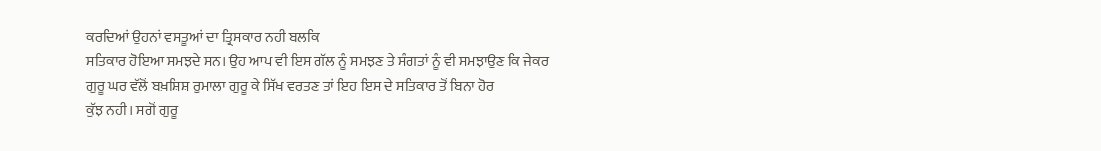ਕਰਦਿਆਂ ਉਹਨਾਂ ਵਸਤੂਆਂ ਦਾ ਤ੍ਰਿਸਕਾਰ ਨਹੀ ਬਲਕਿ
ਸਤਿਕਾਰ ਹੋਇਆ ਸਮਝਦੇ ਸਨ। ਉਹ ਆਪ ਵੀ ਇਸ ਗੱਲ ਨੂੰ ਸਮਝਣ ਤੇ ਸੰਗਤਾਂ ਨੂੰ ਵੀ ਸਮਝਾਉਣ ਕਿ ਜੇਕਰ
ਗੁਰੂ ਘਰ ਵੱਲੋਂ ਬਖ਼ਸ਼ਿਸ਼ ਰੁਮਾਲਾ ਗੁਰੂ ਕੇ ਸਿੱਖ ਵਰਤਣ ਤਾਂ ਇਹ ਇਸ ਦੇ ਸਤਿਕਾਰ ਤੋਂ ਬਿਨਾ ਹੋਰ
ਕੁੱਝ ਨਹੀ। ਸਗੋਂ ਗੁਰੂ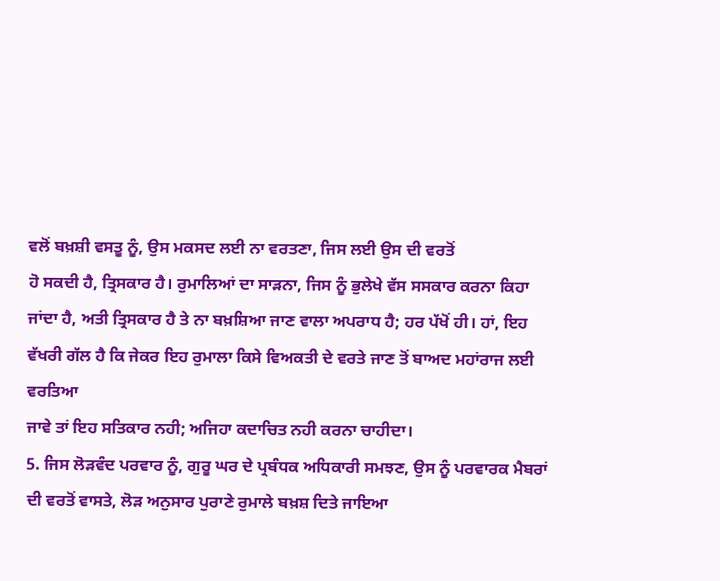ਵਲੋਂ ਬਖ਼ਸ਼ੀ ਵਸਤੂ ਨੂੰ, ਉਸ ਮਕਸਦ ਲਈ ਨਾ ਵਰਤਣਾ, ਜਿਸ ਲਈ ਉਸ ਦੀ ਵਰਤੋਂ
ਹੋ ਸਕਦੀ ਹੈ, ਤ੍ਰਿਸਕਾਰ ਹੈ। ਰੁਮਾਲਿਆਂ ਦਾ ਸਾੜਨਾ, ਜਿਸ ਨੂੰ ਭੁਲੇਖੇ ਵੱਸ ਸਸਕਾਰ ਕਰਨਾ ਕਿਹਾ
ਜਾਂਦਾ ਹੈ, ਅਤੀ ਤ੍ਰਿਸਕਾਰ ਹੈ ਤੇ ਨਾ ਬਖ਼ਸ਼ਿਆ ਜਾਣ ਵਾਲਾ ਅਪਰਾਧ ਹੈ; ਹਰ ਪੱਖੋਂ ਹੀ। ਹਾਂ, ਇਹ
ਵੱਖਰੀ ਗੱਲ ਹੈ ਕਿ ਜੇਕਰ ਇਹ ਰੁਮਾਲਾ ਕਿਸੇ ਵਿਅਕਤੀ ਦੇ ਵਰਤੇ ਜਾਣ ਤੋਂ ਬਾਅਦ ਮਹਾਂਰਾਜ ਲਈ ਵਰਤਿਆ
ਜਾਵੇ ਤਾਂ ਇਹ ਸਤਿਕਾਰ ਨਹੀ; ਅਜਿਹਾ ਕਦਾਚਿਤ ਨਹੀ ਕਰਨਾ ਚਾਹੀਦਾ।
5. ਜਿਸ ਲੋੜਵੰਦ ਪਰਵਾਰ ਨੂੰ, ਗੁਰੂ ਘਰ ਦੇ ਪ੍ਰਬੰਧਕ ਅਧਿਕਾਰੀ ਸਮਝਣ, ਉਸ ਨੂੰ ਪਰਵਾਰਕ ਮੈਬਰਾਂ
ਦੀ ਵਰਤੋਂ ਵਾਸਤੇ, ਲੋੜ ਅਨੁਸਾਰ ਪੁਰਾਣੇ ਰੁਮਾਲੇ ਬਖ਼ਸ਼ ਦਿਤੇ ਜਾਇਆ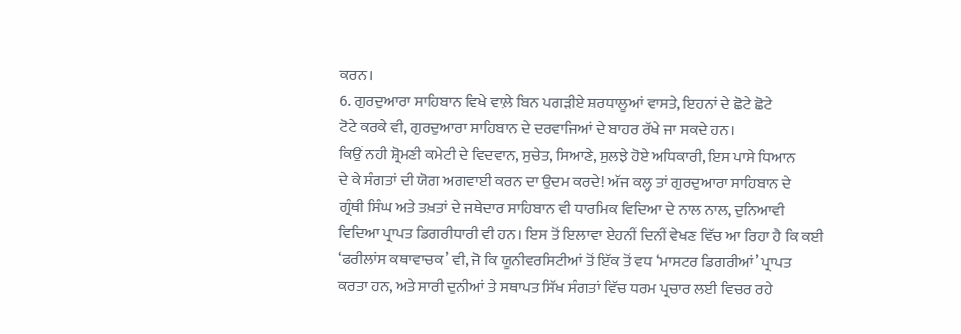ਕਰਨ।
6. ਗੁਰਦੁਆਰਾ ਸਾਹਿਬਾਨ ਵਿਖੇ ਵਾਲ਼ੇ ਬਿਨ ਪਗੜੀਏ ਸ਼ਰਧਾਲੂਆਂ ਵਾਸਤੇ, ਇਹਨਾਂ ਦੇ ਛੋਟੇ ਛੋਟੇ
ਟੋਟੇ ਕਰਕੇ ਵੀ, ਗੁਰਦੁਆਰਾ ਸਾਹਿਬਾਨ ਦੇ ਦਰਵਾਜਿਆਂ ਦੇ ਬਾਹਰ ਰੱਖੇ ਜਾ ਸਕਦੇ ਹਨ।
ਕਿਉਂ ਨਹੀ ਸ਼੍ਰੋਮਣੀ ਕਮੇਟੀ ਦੇ ਵਿਦਵਾਨ, ਸੁਚੇਤ, ਸਿਆਣੇ, ਸੁਲਝੇ ਹੋਏ ਅਧਿਕਾਰੀ, ਇਸ ਪਾਸੇ ਧਿਆਨ
ਦੇ ਕੇ ਸੰਗਤਾਂ ਦੀ ਯੋਗ ਅਗਵਾਈ ਕਰਨ ਦਾ ਉਦਮ ਕਰਦੇ! ਅੱਜ ਕਲ੍ਹ ਤਾਂ ਗੁਰਦੁਆਰਾ ਸਾਹਿਬਾਨ ਦੇ
ਗ੍ਰੰਥੀ ਸਿੰਘ ਅਤੇ ਤਖ਼ਤਾਂ ਦੇ ਜਥੇਦਾਰ ਸਾਹਿਬਾਨ ਵੀ ਧਾਰਮਿਕ ਵਿਦਿਆ ਦੇ ਨਾਲ ਨਾਲ, ਦੁਨਿਆਵੀ
ਵਿਦਿਆ ਪ੍ਰਾਪਤ ਡਿਗਰੀਧਾਰੀ ਵੀ ਹਨ। ਇਸ ਤੋਂ ਇਲਾਵਾ ਏਹਨੀਂ ਦਿਨੀਂ ਵੇਖਣ ਵਿੱਚ ਆ ਰਿਹਾ ਹੈ ਕਿ ਕਈ
‘ਫਰੀਲਾਂਸ ਕਥਾਵਾਚਕ’ ਵੀ, ਜੋ ਕਿ ਯੂਨੀਵਰਸਿਟੀਆਂ ਤੋਂ ਇੱਕ ਤੋਂ ਵਧ ‘ਮਾਸਟਰ ਡਿਗਰੀਆਂ’ ਪ੍ਰਾਪਤ
ਕਰਤਾ ਹਨ, ਅਤੇ ਸਾਰੀ ਦੁਨੀਆਂ ਤੇ ਸਥਾਪਤ ਸਿੱਖ ਸੰਗਤਾਂ ਵਿੱਚ ਧਰਮ ਪ੍ਰਚਾਰ ਲਈ ਵਿਚਰ ਰਹੇ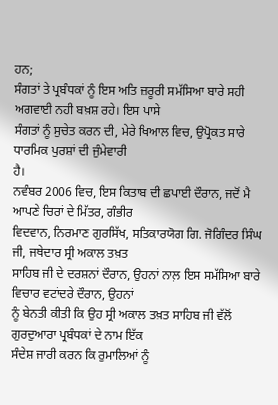ਹਨ;
ਸੰਗਤਾਂ ਤੇ ਪ੍ਰਬੰਧਕਾਂ ਨੂੰ ਇਸ ਅਤਿ ਜ਼ਰੂਰੀ ਸਮੱਸਿਆ ਬਾਰੇ ਸਹੀ ਅਗਵਾਈ ਨਹੀ ਬਖ਼ਸ਼ ਰਹੇ। ਇਸ ਪਾਸੇ
ਸੰਗਤਾਂ ਨੂੰ ਸੁਚੇਤ ਕਰਨ ਦੀ, ਮੇਰੇ ਖਿਆਲ ਵਿਚ, ਉਪ੍ਰੋਕਤ ਸਾਰੇ ਧਾਰਮਿਕ ਪੁਰਸ਼ਾਂ ਦੀ ਜੁੰਮੇਵਾਰੀ
ਹੈ।
ਨਵੰਬਰ 2006 ਵਿਚ, ਇਸ ਕਿਤਾਬ ਦੀ ਛਪਾਈ ਦੌਰਾਨ, ਜਦੋਂ ਮੈ ਆਪਣੇ ਚਿਰਾਂ ਦੇ ਮਿੱਤਰ, ਗੰਭੀਰ
ਵਿਦਵਾਨ, ਨਿਰਮਾਣ ਗੁਰਸਿੱਖ, ਸਤਿਕਾਰਯੋਗ ਗਿ. ਜੋਗਿੰਦਰ ਸਿੰਘ ਜੀ, ਜਥੇਦਾਰ ਸ੍ਰੀ ਅਕਾਲ ਤਖ਼ਤ
ਸਾਹਿਬ ਜੀ ਦੇ ਦਰਸ਼ਨਾਂ ਦੌਰਾਨ, ਉਹਨਾਂ ਨਾਲ਼ ਇਸ ਸਮੱਸਿਆ ਬਾਰੇ ਵਿਚਾਰ ਵਟਾਂਦਰੇ ਦੌਰਾਨ, ਉਹਨਾਂ
ਨੂੰ ਬੇਨਤੀ ਕੀਤੀ ਕਿ ਉਹ ਸ੍ਰੀ ਅਕਾਲ ਤਖ਼ਤ ਸਾਹਿਬ ਜੀ ਵੱਲੋਂ ਗੁਰਦੁਆਰਾ ਪ੍ਰਬੰਧਕਾਂ ਦੇ ਨਾਮ ਇੱਕ
ਸੰਦੇਸ਼ ਜਾਰੀ ਕਰਨ ਕਿ ਰੁਮਾਲਿਆਂ ਨੂੰ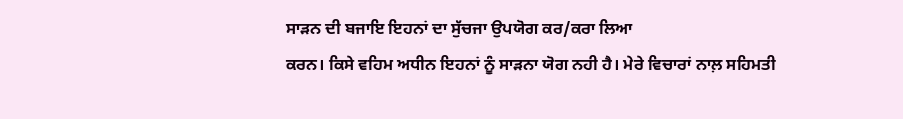ਸਾੜਨ ਦੀ ਬਜਾਇ ਇਹਨਾਂ ਦਾ ਸੁੱਚਜਾ ਉਪਯੋਗ ਕਰ/ਕਰਾ ਲਿਆ
ਕਰਨ। ਕਿਸੇ ਵਹਿਮ ਅਧੀਨ ਇਹਨਾਂ ਨੂੰ ਸਾੜਨਾ ਯੋਗ ਨਹੀ ਹੈ। ਮੇਰੇ ਵਿਚਾਰਾਂ ਨਾਲ਼ ਸਹਿਮਤੀ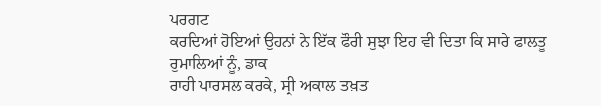ਪਰਗਟ
ਕਰਦਿਆਂ ਹੋਇਆਂ ਉਹਨਾਂ ਨੇ ਇੱਕ ਫੌਰੀ ਸੁਝਾ ਇਹ ਵੀ ਦਿਤਾ ਕਿ ਸਾਰੇ ਫਾਲਤੂ ਰੁਮਾਲਿਆਂ ਨੂੰ, ਡਾਕ
ਰਾਹੀ ਪਾਰਸਲ ਕਰਕੇ, ਸ੍ਰੀ ਅਕਾਲ ਤਖ਼ਤ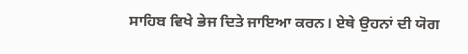ਸਾਹਿਬ ਵਿਖੇ ਭੇਜ ਦਿਤੇ ਜਾਇਆ ਕਰਨ। ਏਥੇ ਉਹਨਾਂ ਦੀ ਯੋਗ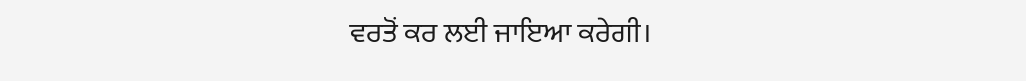ਵਰਤੋਂ ਕਰ ਲਈ ਜਾਇਆ ਕਰੇਗੀ।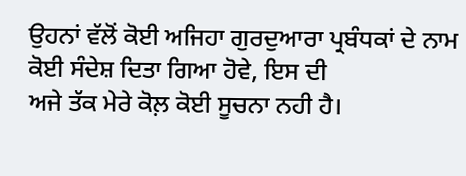ਉਹਨਾਂ ਵੱਲੋਂ ਕੋਈ ਅਜਿਹਾ ਗੁਰਦੁਆਰਾ ਪ੍ਰਬੰਧਕਾਂ ਦੇ ਨਾਮ ਕੋਈ ਸੰਦੇਸ਼ ਦਿਤਾ ਗਿਆ ਹੋਵੇ, ਇਸ ਦੀ
ਅਜੇ ਤੱਕ ਮੇਰੇ ਕੋਲ਼ ਕੋਈ ਸੂਚਨਾ ਨਹੀ ਹੈ।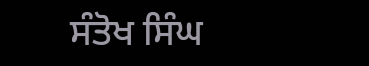ਸੰਤੋਖ ਸਿੰਘ